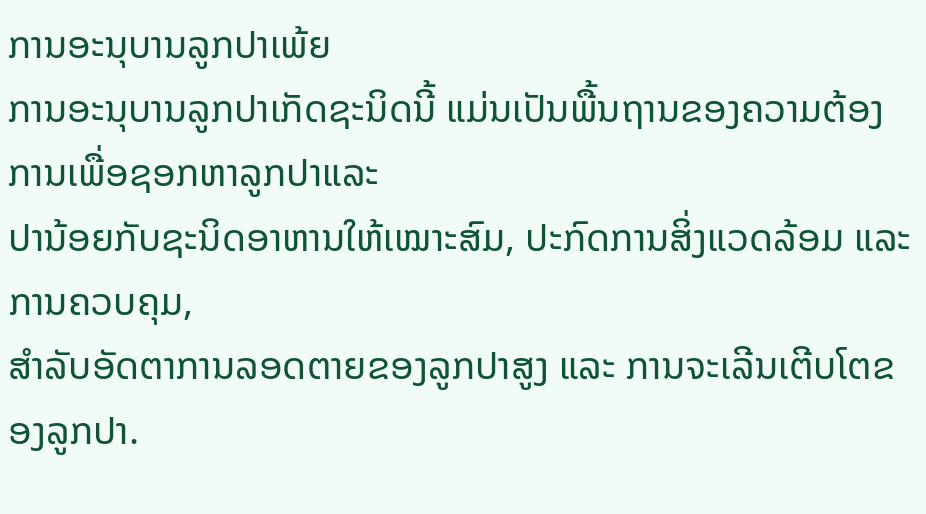ການອະນຸບານລູກປາເພ້ຍ
ການອະນຸບານລູກປາເກັດຊະນິດນີ້ ແມ່ນເປັນພື້ນຖານຂອງຄວາມຕ້ອງການເພື່ອຊອກຫາລູກປາແລະ
ປານ້ອຍກັບຊະນິດອາຫານໃຫ້ເໝາະສົມ, ປະກົດການສິ່ງແວດລ້ອມ ແລະ ການຄວບຄຸມ,
ສຳລັບອັດຕາການລອດຕາຍຂອງລູກປາສູງ ແລະ ການຈະເລີນເຕີບໂຕຂອງລູກປາ.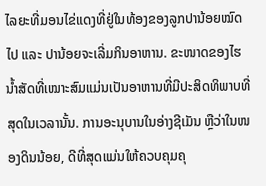ໄລຍະທີ່ມອນໄຂ່ແດງທີ່ຢູ່ໃນທ້ອງຂອງລູກປານ້ອຍໝົດໄປ ແລະ ປານ້ອຍຈະເລີ່ມກິນອາຫານ. ຂະໜາດຂອງໄຮນໍ້າສັດທີ່ເໝາະສົມແມ່ນເປັນອາຫານທີ່ມີປະສິດທິພາບທີ່ສຸດໃນເວລານັ້ນ. ການອະນຸບານໃນອ່າງຊີເມັນ ຫຼືວ່າໃນໜອງດິນນ້ອຍ, ດີທີ່ສຸດແມ່ນໃຫ້ຄວບຄຸມຄຸ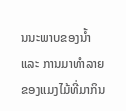ນນະພາບຂອງນໍ້າ
ແລະ ການມາທຳລາຍຂອງແມງໄມ້ທີ່ມາກິນ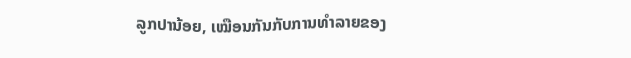ລູກປານ້ອຍ, ເໝືອນກັນກັບການທຳລາຍຂອງ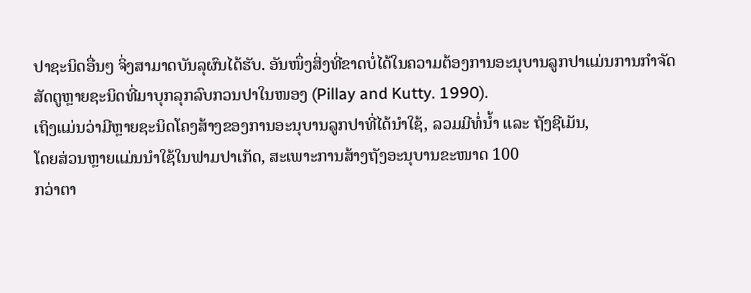ປາຊະນິດອື່ນໆ ຈິ່ງສາມາດບັນລຸຜົນໄດ້ຮັບ. ອັນໜຶ່ງສິ່ງທີ່ຂາດບໍ່ໄດ້ໃນຄວາມຕ້ອງການອະນຸບານລູກປາແມ່ນການກຳຈັດສັດຕູຫຼາຍຊະນິດທີ່ມາບຸກລຸກລົບກວນປາໃນໜອງ (Pillay and Kutty. 1990).
ເຖິງແມ່ນວ່າມີຫຼາຍຊະນິດໂຄງສ້າງຂອງການອະນຸບານລູກປາທີ່ໄດ້ນຳໃຊ້, ລວມມີທໍ່ນໍ້າ ແລະ ຖັງຊີເມັນ,
ໂດຍສ່ວນຫຼາຍແມ່ນນໍາໃຊ້ໃນຟາມປາເກັດ, ສະເພາະການສ້າງຖັງອະນຸບານຂະໜາດ 100
ກວ່າຕາ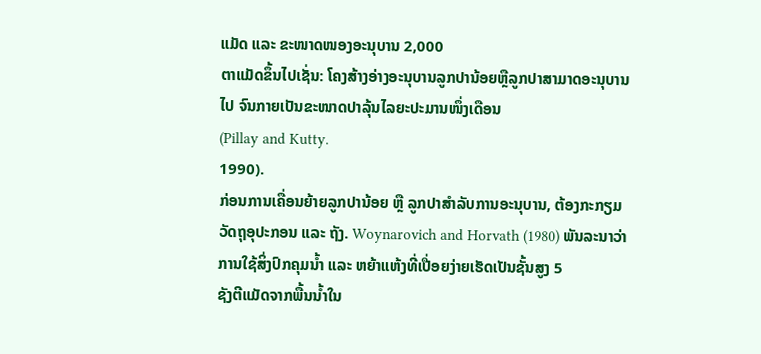ແມັດ ແລະ ຂະໜາດໜອງອະນຸບານ 2,000
ຕາແມັດຂຶ້ນໄປເຊັ່ນ: ໂຄງສ້າງອ່າງອະນຸບານລູກປານ້ອຍຫຼືລູກປາສາມາດອະນຸບານໄປ ຈົນກາຍເປັນຂະໜາດປາລຸ້ນໄລຍະປະມານໜຶ່ງເດືອນ
(Pillay and Kutty.
1990).
ກ່ອນການເຄື່ອນຍ້າຍລູກປານ້ອຍ ຫຼື ລູກປາສຳລັບການອະນຸບານ, ຕ້ອງກະກຽມວັດຖຸອຸປະກອນ ແລະ ຖັງ. Woynarovich and Horvath (1980) ພັນລະນາວ່າການໃຊ້ສິ່ງປົກຄຸມນໍ້າ ແລະ ຫຍ້າແຫ້ງທີ່ເປື່ອຍງ່າຍເຮັດເປັນຊັ້ນສູງ 5
ຊັງຕີແມັດຈາກພື້ນນໍ້າໃນ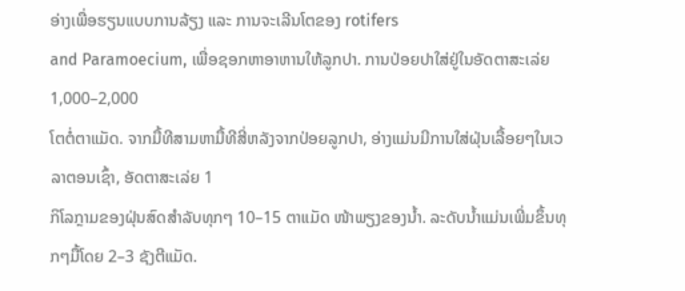ອ່າງເພື່ອຮຽນແບບການລ້ຽງ ແລະ ການຈະເລີນໂຕຂອງ rotifers
and Paramoecium, ເພື່ອຊອກຫາອາຫານໃຫ້ລູກປາ. ການປ່ອຍປາໃສ່ຢູ່ໃນອັດຕາສະເລ່ຍ 1,000–2,000
ໂຕຕໍ່ຕາແມັດ. ຈາກມື້ທີສາມຫາມື້ທີສີ່ຫລັງຈາກປ່ອຍລູກປາ, ອ່າງແມ່ນມີການໃສ່ຝຸ່ນເລື້ອຍໆໃນເວລາຕອນເຊົ້າ, ອັດຕາສະເລ່ຍ 1
ກິໂລກຼາມຂອງຝຸ່ນສົດສຳລັບທຸກໆ 10–15 ຕາແມັດ ໜ້າພຽງຂອງນໍ້າ. ລະດັບນໍ້າແມ່ນເພີ່ມຂຶ້ນທຸກໆມື້ໂດຍ 2–3 ຊັງຕີແມັດ.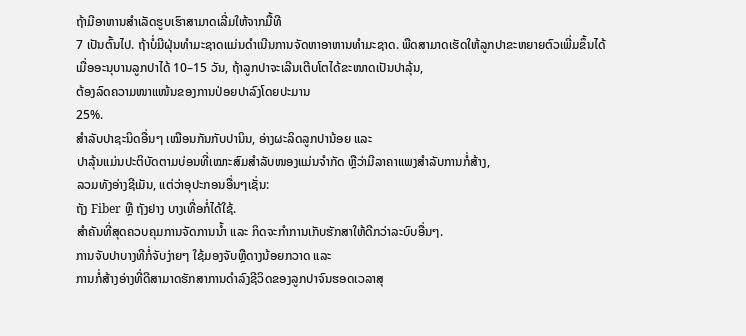ຖ້າມີອາຫານສຳເລັດຮູບເຮົາສາມາດເລີ່ມໃຫ້ຈາກມື້ທີ
7 ເປັນຕົ້ນໄປ. ຖ້າບໍ່ມີຝຸ່ນທຳມະຊາດແມ່ນດຳເນີນການຈັດຫາອາຫານທຳມະຊາດ. ພືດສາມາດເຮັດໃຫ້ລູກປາຂະຫຍາຍຕົວເພີ່ມຂຶ້ນໄດ້
ເມື່ອອະນຸບານລູກປາໄດ້ 10–15 ວັນ, ຖ້າລູກປາຈະເລີນເຕີບໂຕໄດ້ຂະໜາດເປັນປາລຸ້ນ,
ຕ້ອງລົດຄວາມໜາແໜ້ນຂອງການປ່ອຍປາລົງໂດຍປະມານ
25%.
ສຳລັບປາຊະນິດອື່ນໆ ເໝືອນກັນກັບປານິນ, ອ່າງຜະລິດລູກປານ້ອຍ ແລະ
ປາລຸ້ນແມ່ນປະຕິບັດຕາມບ່ອນທີ່ເໝາະສົມສຳລັບໜອງແມ່ນຈຳກັດ ຫຼືວ່າມີລາຄາແພງສຳລັບການກໍ່ສ້າງ,
ລວມທັງອ່າງຊີເມັນ, ແຕ່ວ່າອຸປະກອນອື່ນໆເຊັ່ນ:
ຖັງ Fiber ຫຼື ຖັງຢາງ ບາງເທື່ອກໍ່ໄດ້ໃຊ້.
ສຳຄັນທີ່ສຸດຄວບຄຸມການຈັດການນໍ້າ ແລະ ກິດຈະກຳການເກັບຮັກສາໃຫ້ດີກວ່າລະບົບອື່ນໆ.
ການຈັບປາບາງທີກໍ່ຈັບງ່າຍໆ ໃຊ້ມອງຈັບຫຼືດາງນ້ອຍກວາດ ແລະ
ການກໍ່ສ້າງອ່າງທີ່ດີສາມາດຮັກສາການດຳລົງຊີວິດຂອງລູກປາຈົນຮອດເວລາສຸ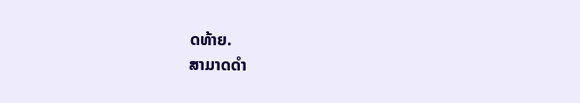ດທ້າຍ.
ສາມາດດຳ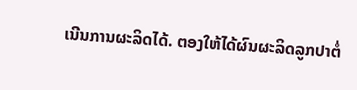ເນີນການຜະລິດໄດ້. ຕອງໃຫ້ໄດ້ຜົນຜະລິດລູກປາຕໍ່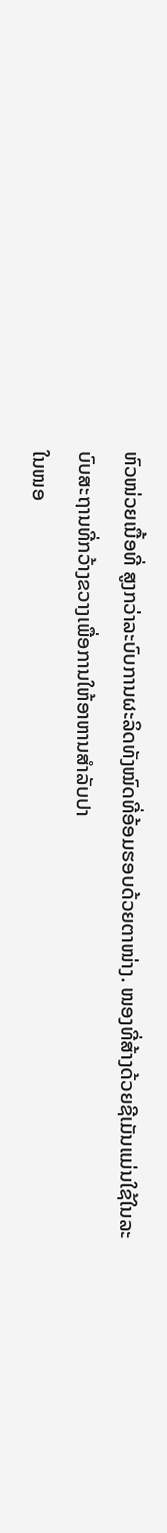ຫົວໜ່ວຍເນື້ອທີ່ ສູງກວ່າລະບົບການຜະລິດທັງໝົດທີ່ອ້ອມຮອບດ້ວຍຕາໜ່າງ. ໜອງທີ່ສ້າງດ້ວຍຊີເມັນແມ່ນໃຊ້ໃນລະບົບສະຖານທີ່ກວ້າງຂວາງເພື່ອການໃຫ້ອາຫານສຳລັບປາ
ໃນໜອ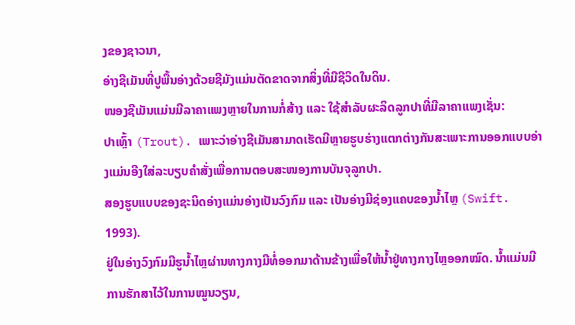ງຂອງຊາວນາ,
ອ່າງຊີເມັນທີ່ປູພື້ນອ່າງດ້ວຍຊີມັງແມ່ນຕັດຂາດຈາກສິ່ງທີ່ມີຊີວິດໃນດິນ.
ໜອງຊີເມັນແມ່ນມີລາຄາແພງຫຼາຍໃນການກໍ່ສ້າງ ແລະ ໃຊ້ສຳລັບຜະລິດລູກປາທີ່ມີລາຄາແພງເຊັ່ນ:
ປາເທຼົ້າ (Trout). ເພາະວ່າອ່າງຊີເມັນສາມາດເຮັດມີຫຼາຍຮູບຮ່າງແຕກຕ່າງກັນສະເພາະການອອກແບບອ່າງແມ່ນອີງໃສ່ລະບຽບຄຳສັ່ງເພື່ອການຕອບສະໜອງການບັນຈຸລູກປາ.
ສອງຮູບແບບຂອງຊະນິດອ່າງແມ່ນອ່າງເປັນວົງກົມ ແລະ ເປັນອ່າງມີຊ່ອງແຄບຂອງນໍ້າໄຫຼ (Swift. 1993).
ຢູ່ໃນອ່າງວົງກົມມີຮູນໍ້າໄຫຼຜ່ານທາງກາງມີທໍ່ອອກມາດ້ານຂ້າງເພື່ອໃຫ້ນໍ້າຢູ່ທາງກາງໄຫຼອອກໝົດ. ນໍ້າແມ່ນມີການຮັກສາໄວ້ໃນການໝູນວຽນ,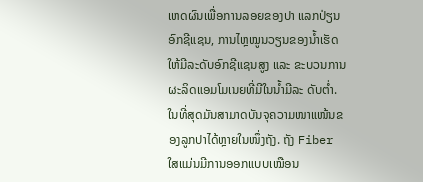ເຫດຜົນເພື່ອການລອຍຂອງປາ ແລກປ່ຽນອົກຊີແຊນ, ການໄຫຼໝູນວຽນຂອງນໍ້າເຮັດໃຫ້ມີລະດັບອົກຊີແຊນສູງ ແລະ ຂະບວນການຜະລິດແອມໂມເນຍທີ່ມີໃນນໍ້າມີລະ ດັບຕໍ່າ. ໃນທີ່ສຸດມັນສາມາດບັນຈຸຄວາມໜາແໜ້ນຂອງລູກປາໄດ້ຫຼາຍໃນໜຶ່ງຖັງ. ຖັງ Fiber ໃສແມ່ນມີການອອກແບບເໝືອນ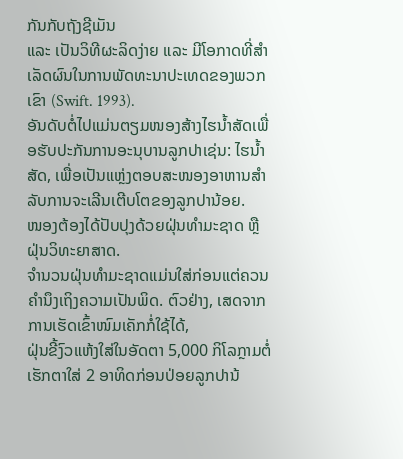ກັນກັບຖັງຊີເມັນ
ແລະ ເປັນວິທີຜະລິດງ່າຍ ແລະ ມີໂອກາດທີ່ສຳເລັດຜົນໃນການພັດທະນາປະເທດຂອງພວກເຂົາ (Swift. 1993).
ອັນດັບຕໍ່ໄປແມ່ນຕຽມໜອງສ້າງໄຮນໍ້າສັດເພື່ອຮັບປະກັນການອະນຸບານລູກປາເຊ່ນ: ໄຮນໍ້າສັດ, ເພື່ອເປັນແຫຼ່ງຕອບສະໜອງອາຫານສຳລັບການຈະເລີນເຕີບໂຕຂອງລູກປານ້ອຍ.
ໜອງຕ້ອງໄດ້ປັບປຸງດ້ວຍຝຸ່ນທຳມະຊາດ ຫຼື ຝຸ່ນວິທະຍາສາດ.
ຈຳນວນຝຸ່ນທຳມະຊາດແມ່ນໃສ່ກ່ອນແຕ່ຄວນຄຳນຶງເຖິງຄວາມເປັນພິດ. ຕົວຢ່າງ, ເສດຈາກການເຮັດເຂົ້າໜົມເຄັກກໍ່ໃຊ້ໄດ້,
ຝຸ່ນຂີ້ງົວແຫ້ງໃສ່ໃນອັດຕາ 5,000 ກິໂລກຼາມຕໍ່ເຮັກຕາໃສ່ 2 ອາທິດກ່ອນປ່ອຍລູກປານ້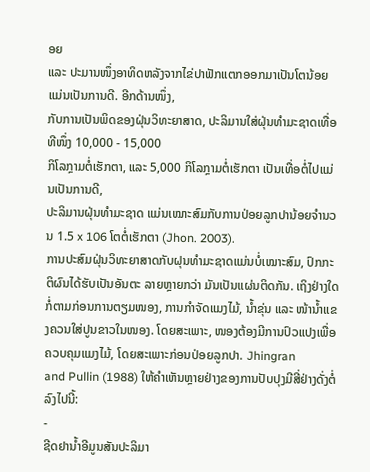ອຍ
ແລະ ປະມານໜຶ່ງອາທິດຫລັງຈາກໄຂ່ປາຟັກແຕກອອກມາເປັນໂຕນ້ອຍ ແມ່ນເປັນການດີ. ອີກດ້ານໜຶ່ງ,
ກັບການເປັນພິດຂອງຝຸ່ນວິທະຍາສາດ, ປະລິມານໃສ່ຝຸ່ນທຳມະຊາດເທື່ອທີໜຶ່ງ 10,000 - 15,000
ກິໂລກຼາມຕໍ່ເຮັກຕາ, ແລະ 5,000 ກິໂລກຼາມຕໍ່ເຮັກຕາ ເປັນເທື່ອຕໍ່ໄປແມ່ນເປັນການດີ,
ປະລິມານຝຸ່ນທຳມະຊາດ ແມ່ນເໝາະສົມກັບການປ່ອຍລູກປານ້ອຍຈຳນວນ 1.5 x 106 ໂຕຕໍ່ເຮັກຕາ (Jhon. 2003).
ການປະສົມຝຸ່ນວິທະຍາສາດກັບຝຸນທຳມະຊາດແມ່ນບໍ່ເໝາະສົມ, ປົກກະຕິຜົນໄດ້ຮັບເປັນອັນຕະ ລາຍຫຼາຍກວ່າ ມັນເປັນແຜ່ນຕິດກັນ. ເຖິງຢ່າງໃດກໍ່ຕາມກ່ອນການຕຽມໜອງ, ການກຳຈັດແມງໄມ້, ນໍ້າຂຸ່ນ ແລະ ໜ້ານໍ້າແຂງຄວນໃສ່ປູນຂາວໃນໜອງ. ໂດຍສະເພາະ, ໜອງຕ້ອງມີການປົວແປງເພື່ອຄວບຄຸມແມງໄມ້, ໂດຍສະເພາະກ່ອນປ່ອຍລູກປາ. Jhingran
and Pullin (1988) ໃຫ້ຄຳເຫັນຫຼາຍຢ່າງຂອງການປັບປຸງມີສີ່ຢ່າງດັ່ງຕໍ່ລົງໄປນີ້:
-
ຊີດຢານໍ້າອີມູນສັນປະລິມາ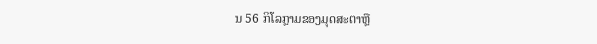ນ 56 ກິໂລກຼາມຂອງມຸດສະຕາຫຼື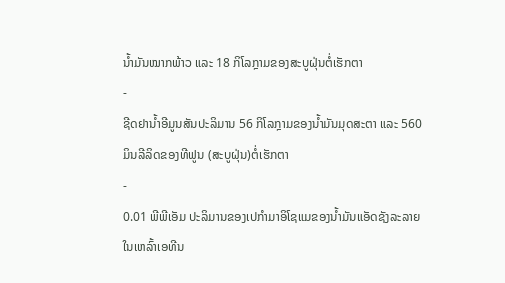ນໍ້າມັນໝາກພ້າວ ແລະ 18 ກິໂລກຼາມຂອງສະບູຝຸ່ນຕໍ່ເຮັກຕາ
-
ຊີດຢານໍ້າອີມູນສັນປະລິມານ 56 ກິໂລກຼາມຂອງນໍ້າມັນມຸດສະຕາ ແລະ 560 ມິນລີລິດຂອງທີຟູນ (ສະບູຝຸ່ນ)ຕໍ່ເຮັກຕາ
-
0.01 ພີພີເອັມ ປະລິມານຂອງເປກຳມາອິໂຊແມຂອງນໍ້າມັນແອັດຊັງລະລາຍໃນເຫລົ້າເອທີນ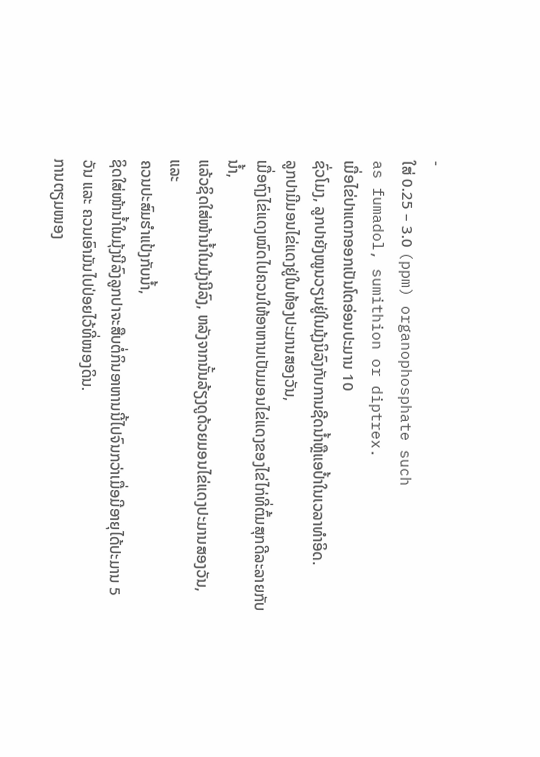-
ໃສ່ 0.25 – 3.0 (ppm) organophosphate such
as fumadol, sumithion or diptrex.
ເມື່ອໄຂ່ປາແຕກອອກເປັນໂຕອ່ອນປະມານ 10
ຊົ່ວໂມງ, ລູກປາຍັງໝູນວຽນຢູ່ໃນມຸ້ງນິລົງກັບການຊີດນໍ້າຫຼືແອປໍ້າໃນເວລາທຳອິດ.
ລູກປາມີມອນໄຂ່ແດງຢູ່ໃນທ້ອງປະມານສອງວັນ,
ເມື່ອຖົງໄຂ່ແດງໝົດໄປຄວນໃຫ້ອາຫານເປັນມອນໄຂ່ແດງຂອງໄຂ່ໄກ່ທີ່ຕົ້ມສຸກດີລະລາຍກັບນໍ້າ,
ແລ້ວຊິດໃສ່ໜ້ານໍ້າໃນມຸ້ງນີລົງ, ຫລັງຈາກນັ້ນລ້ຽງດູດ້ວຍມອນໄຂ່ແດງປະມານສອງວັນ, ແລະ
ຄວນປະສົມຮຳແປ້ງກັບນໍ້າ,
ຊິດໃສ່ໜ້ານໍ້າໃນມຸ້ງນີລົງລູກປາຈະສືບຕໍ່ກິນອາຫານນີ້ໄປຈົນກວ່າເມື່ອມີອາຍຸໄດ້ປະມານ 5
ວັນ ແລະ ຄວນເອົາມັນໄປປ່ອຍໄວ້ທີ່ໜອງດິນ.
ການຕຽມໜອງ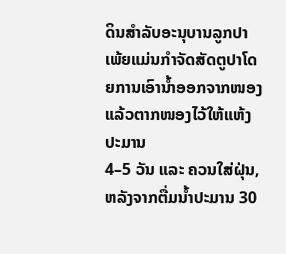ດິນສຳລັບອະນຸບານລູກປາເພ້ຍແມ່ນກຳຈັດສັດຕູປາໂດຍການເອົານໍ້າອອກຈາກໜອງແລ້ວຕາກໜອງໄວ້ໃຫ້ແຫ້ງປະມານ
4–5 ວັນ ແລະ ຄວນໃສ່ຝຸ່ນ, ຫລັງຈາກຕື່ມນໍ້າປະມານ 30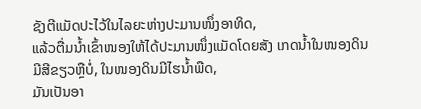ຊັງຕີແມັດປະໄວ້ໃນໄລຍະຫ່າງປະມານໜຶ່ງອາທິດ,
ແລ້ວຕື່ມນໍ້າເຂົ້າໜອງໃຫ້ໄດ້ປະມານໜຶ່ງແມັດໂດຍສັງ ເກດນໍ້າໃນໜອງດິນມີສີຂຽວຫຼືບໍ່, ໃນໜອງດິນມີໄຮນໍ້າພືດ,
ມັນເປັນອາ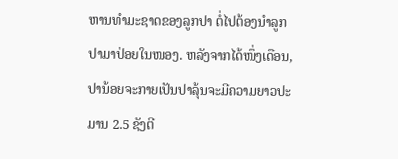ຫານທຳມະຊາດຂອງລູກປາ ຕໍ່ໄປຕ້ອງນຳລູກປາມາປ່ອຍໃນໜອງ. ຫລັງຈາກໄດ້ໜຶ່ງເດືອນ,
ປານ້ອຍຈະກາຍເປັນປາລຸ້ນຈະມີຄວາມຍາວປະມານ 2.5 ຊັງຕີ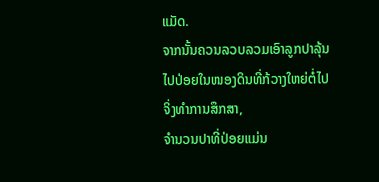ແມັດ.
ຈາກນັ້ນຄວນລວບລວມເອົາລູກປາລຸ້ນໄປປ່ອຍໃນໜອງດິນທີ່ກ້ວາງໃຫຍ່ຕໍ່ໄປຈິ່ງທຳການສຶກສາ,
ຈຳນວນປາທີ່ປ່ອຍແມ່ນ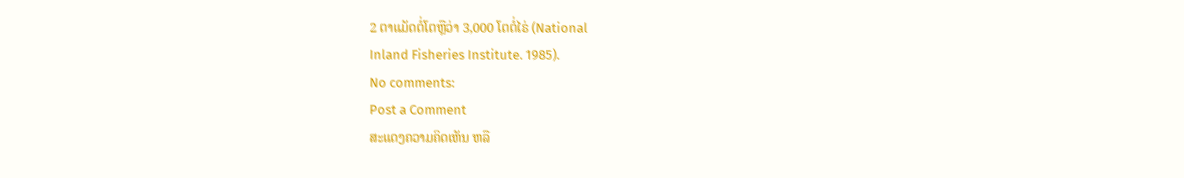2 ຕາແມັດຕໍ່ໂຕຫຼືວ່າ 3,000 ໂຕຕໍ່ໄຣ່ (National
Inland Fisheries Institute. 1985).
No comments:
Post a Comment
ສະແດງຄວາມຄິດເຫັນ ຫລື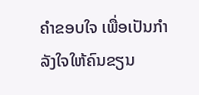ຄຳຂອບໃຈ ເພື່ອເປັນກຳລັງໃຈໃຫ້ຄົນຂຽນ